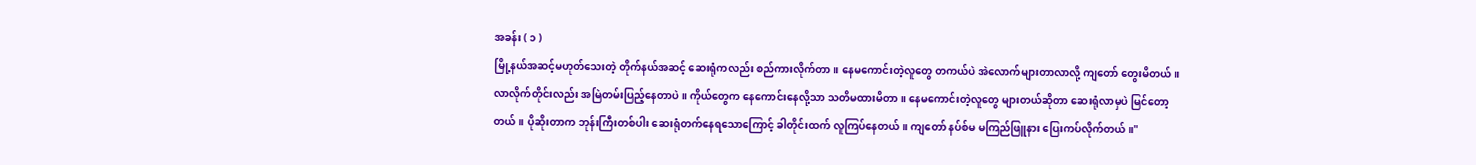အခန်း ( ၁ )
မြို့နယ်အဆင့်မဟုတ်သေးတဲ့ တိုက်နယ်အဆင့် ဆေးရုံကလည်း စည်ကားလိုက်တာ။ နေမကောင်းတဲ့လူတွေ တကယ်ပဲ အဲလောက်များတာလာလို့ ကျတော် တွေးမိတယ်။ လာလိုက်တိုင်းလည်း အမြဲတမ်းပြည့်နေတာပဲ။ ကိုယ်တွေက နေကောင်းနေလို့သာ သတိမထားမိတာ။ နေမကောင်းတဲ့လူတွေ များတယ်ဆိုတာ ဆေးရုံလာမှပဲ မြင်တော့တယ်။ ပိုဆိုးတာက ဘုန်းကြီးတစ်ပါး ဆေးရုံတက်နေရသောကြောင့် ခါတိုင်းထက် လူကြပ်နေတယ်။ ကျတော် နပ်စ်မ မကြည်ဖြူနား ပြေးကပ်လိုက်တယ်။"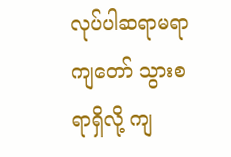လုပ်ပါဆရာမရာ ကျတော် သွားစရာရှိလို့ ကျ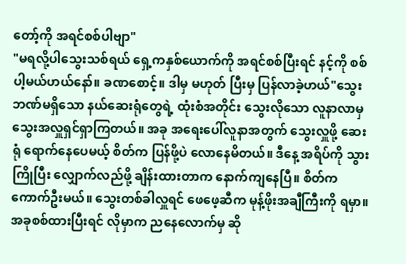တော့်ကို အရင်စစ်ပါဗျာ"
"မရလို့ပါသွေးသစ်ရယ် ရှေ့ကနှစ်ယောက်ကို အရင်စစ်ပြီးရင် နင့်ကို စစ်ပါ့မယ်ဟယ်နော်။ ခဏစောင့်။ ဒါမှ မဟုတ် ပြီးမှ ပြန်လာခဲ့ဟယ်"သွေးဘဏ်မရှိသော နယ်ဆေးရုံတွေရဲ့ ထုံးစံအတိုင်း သွေးလိုသော လူနာလာမှ သွေးအလှူရှင်ရှာကြတယ်။ အခု အရေးပေါ်လူနာအတွက် သွေးလှူဖို့ ဆေးရုံ ရောက်နေပေမယ့် စိတ်က ပြန်ဖို့ပဲ လောနေမိတယ်။ ဒီနေ့ အရိပ်ကို သွားကြိုပြီး လျှောက်လည်ဖို့ ချိန်းထားတာက နောက်ကျနေပြီ။ စိတ်က ကောက်ဦးမယ်။ သွေးတစ်ခါလှူရင် ဖေဖေ့ဆီက မုန့်ဖိုးအချီကြီးကို ရမှာ။ အခုစစ်ထားပြီးရင် လိုမှာက ညနေလောက်မှ ဆို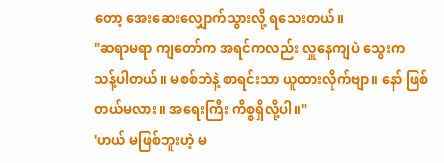တော့ အေးဆေးလျှောက်သွားလို့ ရသေးတယ်။
"ဆရာမရာ ကျတော်က အရင်ကလည်း လှူနေကျပဲ သွေးက သန့်ပါတယ်။ မစစ်ဘဲနဲ့ စာရင်းသာ ယူထားလိုက်ဗျာ။ နော် ဖြစ်တယ်မလား။ အရေးကြီး ကိစ္စရှိလို့ပါ။"
'ဟယ် မဖြစ်ဘူးဟဲ့ မ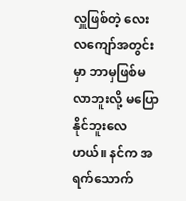လှူဖြစ်တဲ့ လေးလကျော်အတွင်းမှာ ဘာမှဖြစ်မလာဘူးလို့ မပြောနိုင်ဘူးလေဟယ်။ နင်က အရက်သောက်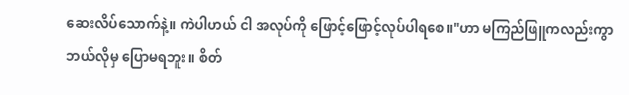ဆေးလိပ်သောက်နဲ့။ ကဲပါဟယ် ငါ အလုပ်ကို ဖြောင့်ဖြောင့်လုပ်ပါရစေ။"ဟာ မကြည်ဖြူကလည်းကွာ ဘယ်လိုမှ ပြောမရဘူး။ စိတ်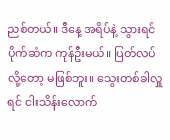ညစ်တယ်။ ဒီနေ့ အရိပ်နဲ့ သွားရင် ပိုက်ဆံက ကုန်ဦးမယ်။ ပြတ်လပ်လို့တော့ မဖြစ်ဘူး။ သွေးတစ်ခါလှူရင် ငါးသိန်းလောက်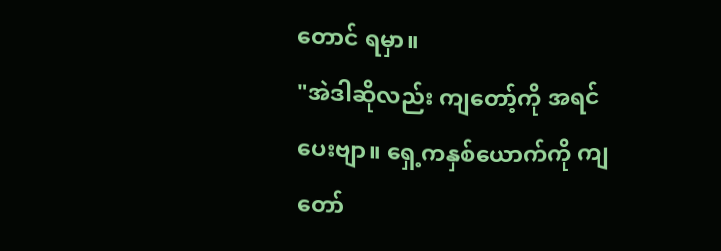တောင် ရမှာ။
"အဲဒါဆိုလည်း ကျတော့်ကို အရင်ပေးဗျာ။ ရှေ့ကနှစ်ယောက်ကို ကျတော်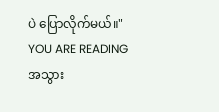ပဲ ပြောလိုက်မယ်။"
YOU ARE READING
အသွား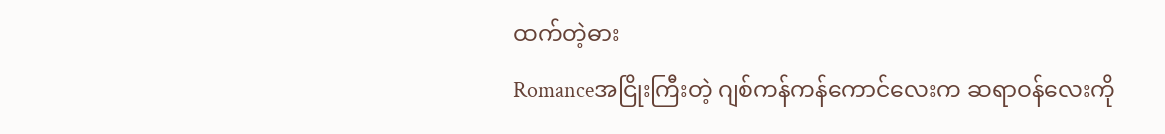ထက်တဲ့ဓား
Romanceအငြိုးကြီးတဲ့ ဂျစ်ကန်ကန်ကောင်လေးက ဆရာဝန်လေးကို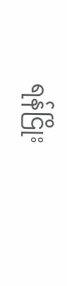ရန်ငြိုး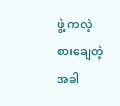ဖွဲ့ ကလဲ့စားချေတဲ့အခါ